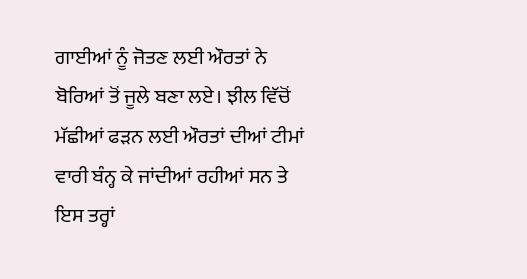ਗਾਈਆਂ ਨੂੰ ਜੋਤਣ ਲਈ ਔਰਤਾਂ ਨੇ ਬੋਰਿਆਂ ਤੋਂ ਜੂਲੇ ਬਣਾ ਲਏ। ਝੀਲ ਵਿੱਚੋਂ ਮੱਛੀਆਂ ਫੜਨ ਲਈ ਔਰਤਾਂ ਦੀਆਂ ਟੀਮਾਂ ਵਾਰੀ ਬੰਨ੍ਹ ਕੇ ਜਾਂਦੀਆਂ ਰਹੀਆਂ ਸਨ ਤੇ ਇਸ ਤਰ੍ਹਾਂ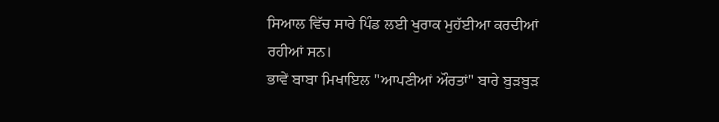ਸਿਆਲ ਵਿੱਚ ਸਾਰੇ ਪਿੰਡ ਲਈ ਖੁਰਾਕ ਮੁਹੱਈਆ ਕਰਦੀਆਂ ਰਹੀਆਂ ਸਨ।
ਭਾਵੇਂ ਬਾਬਾ ਮਿਖਾਇਲ "ਆਪਣੀਆਂ ਔਰਤਾਂ" ਬਾਰੇ ਬੁੜਬੁੜ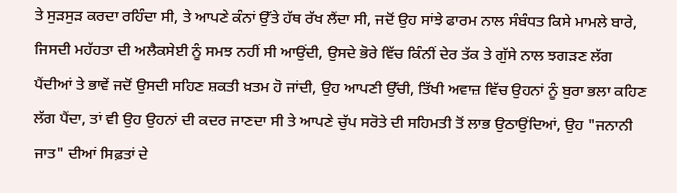ਤੇ ਸੁੜਸੁੜ ਕਰਦਾ ਰਹਿੰਦਾ ਸੀ, ਤੇ ਆਪਣੇ ਕੰਨਾਂ ਉੱਤੇ ਹੱਥ ਰੱਖ ਲੈਂਦਾ ਸੀ, ਜਦੋਂ ਉਹ ਸਾਂਝੇ ਫਾਰਮ ਨਾਲ ਸੰਬੰਧਤ ਕਿਸੇ ਮਾਮਲੇ ਬਾਰੇ, ਜਿਸਦੀ ਮਹੱਹਤਾ ਦੀ ਅਲੈਕਸੇਈ ਨੂੰ ਸਮਝ ਨਹੀਂ ਸੀ ਆਉਂਦੀ, ਉਸਦੇ ਭੋਰੇ ਵਿੱਚ ਕਿੰਨੀਂ ਦੇਰ ਤੱਕ ਤੇ ਗੁੱਸੇ ਨਾਲ ਝਗੜਣ ਲੱਗ ਪੈਂਦੀਆਂ ਤੇ ਭਾਵੇਂ ਜਦੋਂ ਉਸਦੀ ਸਹਿਣ ਸ਼ਕਤੀ ਖ਼ਤਮ ਹੋ ਜਾਂਦੀ, ਉਹ ਆਪਣੀ ਉੱਚੀ, ਤਿੱਖੀ ਅਵਾਜ਼ ਵਿੱਚ ਉਹਨਾਂ ਨੂੰ ਬੁਰਾ ਭਲਾ ਕਹਿਣ ਲੱਗ ਪੈਂਦਾ, ਤਾਂ ਵੀ ਉਹ ਉਹਨਾਂ ਦੀ ਕਦਰ ਜਾਣਦਾ ਸੀ ਤੇ ਆਪਣੇ ਚੁੱਪ ਸਰੋਤੇ ਦੀ ਸਹਿਮਤੀ ਤੋਂ ਲਾਭ ਉਠਾਉਂਦਿਆਂ, ਉਹ "ਜਨਾਨੀ ਜਾਤ" ਦੀਆਂ ਸਿਫ਼ਤਾਂ ਦੇ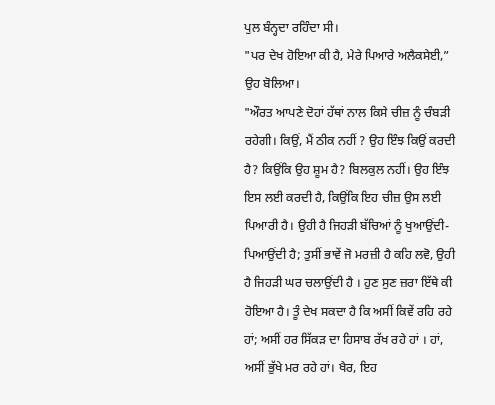ਪੁਲ ਬੰਨ੍ਹਦਾ ਰਹਿੰਦਾ ਸੀ।
"ਪਰ ਦੇਖ ਹੋਇਆ ਕੀ ਹੈ, ਮੇਰੇ ਪਿਆਰੇ ਅਲੈਕਸੇਈ,” ਉਹ ਬੋਲਿਆ।
"ਔਰਤ ਆਪਣੇ ਦੋਹਾਂ ਹੱਥਾਂ ਨਾਲ ਕਿਸੇ ਚੀਜ਼ ਨੂੰ ਚੰਬੜੀ ਰਹੇਗੀ। ਕਿਉਂ, ਮੈਂ ਠੀਕ ਨਹੀਂ ? ਉਹ ਇੰਝ ਕਿਉਂ ਕਰਦੀ ਹੈ? ਕਿਉਂਕਿ ਉਹ ਸ਼ੂਮ ਹੈ? ਬਿਲਕੁਲ ਨਹੀਂ। ਉਹ ਇੰਝ ਇਸ ਲਈ ਕਰਦੀ ਹੈ, ਕਿਉਂਕਿ ਇਹ ਚੀਜ਼ ਉਸ ਲਈ ਪਿਆਰੀ ਹੈ। ਉਹੀ ਹੈ ਜਿਹੜੀ ਬੱਚਿਆਂ ਨੂੰ ਖੁਆਉਂਦੀ-ਪਿਆਉਂਦੀ ਹੈ; ਤੁਸੀਂ ਭਾਵੇਂ ਜੋ ਮਰਜ਼ੀ ਹੈ ਕਹਿ ਲਵੋ, ਉਹੀ ਹੈ ਜਿਹੜੀ ਘਰ ਚਲਾਉਂਦੀ ਹੈ । ਹੁਣ ਸੁਣ ਜ਼ਰਾ ਇੱਥੇ ਕੀ ਹੋਇਆ ਹੈ। ਤੂੰ ਦੇਖ ਸਕਦਾ ਹੈ ਕਿ ਅਸੀਂ ਕਿਵੇਂ ਰਹਿ ਰਹੇ ਹਾਂ; ਅਸੀਂ ਹਰ ਸਿੱਕੜ ਦਾ ਹਿਸਾਬ ਰੱਖ ਰਹੇ ਹਾਂ । ਹਾਂ, ਅਸੀਂ ਭੁੱਖੇ ਮਰ ਰਹੇ ਹਾਂ। ਖੈਰ, ਇਹ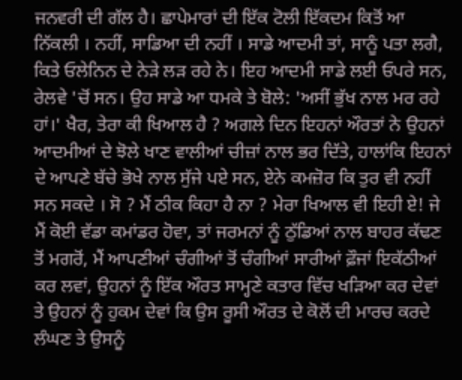ਜਨਵਰੀ ਦੀ ਗੱਲ ਹੈ। ਛਾਪੇਮਾਰਾਂ ਦੀ ਇੱਕ ਟੋਲੀ ਇੱਕਦਮ ਕਿਤੋਂ ਆ ਨਿੱਕਲੀ । ਨਹੀਂ, ਸਾਡਿਆ ਦੀ ਨਹੀਂ । ਸਾਡੇ ਆਦਮੀ ਤਾਂ, ਸਾਨੂੰ ਪਤਾ ਲਗੈ, ਕਿਤੇ ਓਲੇਨਿਨ ਦੇ ਨੇੜੇ ਲੜ ਰਹੇ ਨੇ। ਇਹ ਆਦਮੀ ਸਾਡੇ ਲਈ ਓਪਰੇ ਸਨ, ਰੇਲਵੇ 'ਚੋਂ ਸਨ। ਉਹ ਸਾਡੇ ਆ ਧਮਕੇ ਤੇ ਬੋਲੇ: 'ਅਸੀਂ ਭੁੱਖ ਨਾਲ ਮਰ ਰਹੇ ਹਾਂ।' ਖੈਰ, ਤੇਰਾ ਕੀ ਖਿਆਲ ਹੈ ? ਅਗਲੇ ਦਿਨ ਇਹਨਾਂ ਔਰਤਾਂ ਨੇ ਉਹਨਾਂ ਆਦਮੀਆਂ ਦੇ ਝੋਲੇ ਖਾਣ ਵਾਲੀਆਂ ਚੀਜ਼ਾਂ ਨਾਲ ਭਰ ਦਿੱਤੇ, ਹਾਲਾਂਕਿ ਇਹਨਾਂ ਦੇ ਆਪਣੇ ਬੱਚੇ ਭੋਖੇ ਨਾਲ ਸੁੱਜੇ ਪਏ ਸਨ, ਏਨੇ ਕਮਜ਼ੋਰ ਕਿ ਤੁਰ ਵੀ ਨਹੀਂ ਸਨ ਸਕਦੇ । ਸੋ ? ਮੈਂ ਠੀਕ ਕਿਹਾ ਹੈ ਨਾ ? ਮੇਰਾ ਖਿਆਲ ਵੀ ਇਹੀ ਏ! ਜੇ ਮੈਂ ਕੋਈ ਵੱਡਾ ਕਮਾਂਡਰ ਹੋਵਾ, ਤਾਂ ਜਰਮਨਾਂ ਨੂੰ ਠੁੱਡਿਆਂ ਨਾਲ ਬਾਹਰ ਕੱਢਣ ਤੋਂ ਮਗਰੋਂ, ਮੈਂ ਆਪਣੀਆਂ ਚੰਗੀਆਂ ਤੋਂ ਚੰਗੀਆਂ ਸਾਰੀਆਂ ਫ਼ੌਜਾਂ ਇਕੱਠੀਆਂ ਕਰ ਲਵਾਂ, ਉਹਨਾਂ ਨੂੰ ਇੱਕ ਔਰਤ ਸਾਮ੍ਹਣੇ ਕਤਾਰ ਵਿੱਚ ਖੜਿਆ ਕਰ ਦੇਵਾਂ ਤੇ ਉਹਨਾਂ ਨੂੰ ਹੁਕਮ ਦੇਵਾਂ ਕਿ ਉਸ ਰੂਸੀ ਔਰਤ ਦੇ ਕੋਲੋਂ ਦੀ ਮਾਰਚ ਕਰਦੇ ਲੰਘਣ ਤੇ ਉਸਨੂੰ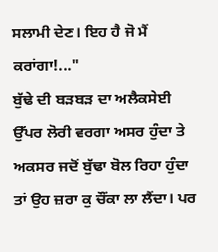ਸਲਾਮੀ ਦੇਣ। ਇਹ ਹੈ ਜੋ ਮੈਂ ਕਰਾਂਗਾ!..."
ਬੁੱਢੇ ਦੀ ਬੜਬੜ ਦਾ ਅਲੈਕਸੇਈ ਉੱਪਰ ਲੋਰੀ ਵਰਗਾ ਅਸਰ ਹੁੰਦਾ ਤੇ ਅਕਸਰ ਜਦੋਂ ਬੁੱਢਾ ਬੋਲ ਰਿਹਾ ਹੁੰਦਾ ਤਾਂ ਉਹ ਜ਼ਰਾ ਕੁ ਚੌਂਕਾ ਲਾ ਲੈਂਦਾ। ਪਰ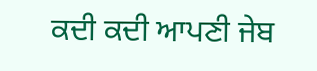ਕਦੀ ਕਦੀ ਆਪਣੀ ਜੇਬ